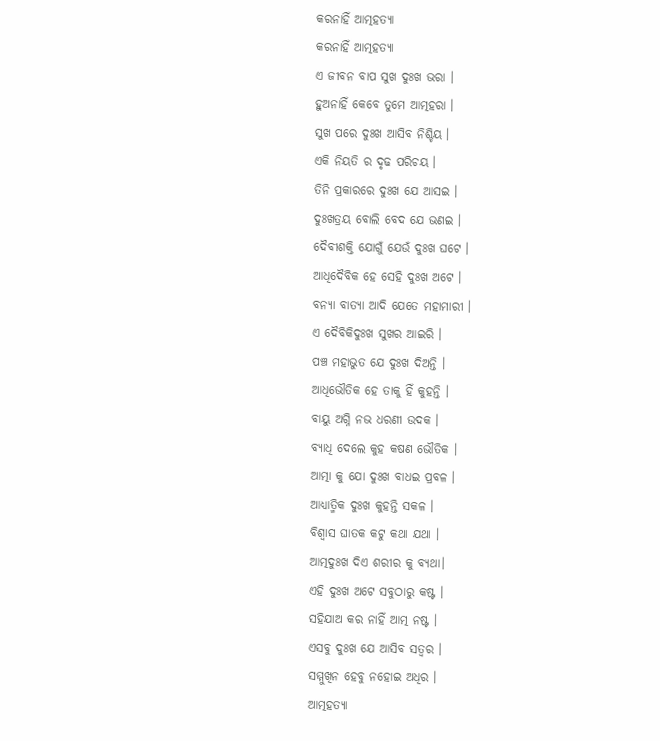କରନାହିଁ ଆତ୍ମହତ୍ୟା
କରନାହିଁ ଆତ୍ମହତ୍ୟା
ଏ ଜୀବନ ବାପ ସୁଖ ଦୁଃଖ ଭରା ।
ହୁଅନାହିଁ କେବେ ତୁମେ ଆତ୍ମହରା ।
ସୁଖ ପରେ ଦୁଃଖ ଆସିବ ନିଶ୍ଚିୟ ।
ଏକି ନିୟତି ର ଦୃଢ ପରିଚୟ ।
ତିନି ପ୍ରକାରରେ ଦୁଃଖ ଯେ ଆସଇ ।
ଦୁଃଖତ୍ରୟ ବୋଲି ବେଦ ଯେ ଭଣଇ ।
ଦୈବୀଶକ୍ତି ଯୋଗୁଁ ଯେଉଁ ଦୁଃଖ ଘଟେ ।
ଆଧିଦୈବିକ ହେ ସେହି ଦୁଃଖ ଅଟେ ।
ବନ୍ୟା ବାତ୍ୟା ଆଦି ଯେତେ ମହାମାରୀ ।
ଏ ଦୈବିକିଦୁଃଖ ସୁଖର ଆଇରି ।
ପଞ୍ଚ ମହାଭୁତ ଯେ ଦୁଃଖ ଦିଅନ୍ତି ।
ଆଧିଭୌତିକ ହେ ତାକୁ ହିଁ କୁହନ୍ତି ।
ବାୟୁ ଅଗ୍ନି ନଭ ଧରଣୀ ଉଦକ ।
ବ୍ୟାଧି ଦେଲେ କୁହ କଷଣ ଭୌତିକ ।
ଆତ୍ମା କୁ ଯୋ ଦୁଃଖ ବାଧଇ ପ୍ରବଳ ।
ଆଧ୍ୟାତ୍ମିକ ଦୁଃଖ କୁହନ୍ତି ସକଳ ।
ବିଶ୍ୱାସ ଘାତକ କଟୁ କଥା ଯଥା ।
ଆତ୍ମଦୁଃଖ ଦିଏ ଶରୀର କୁ ବ୍ୟଥା।
ଏହି ଦୁଃଖ ଅଟେ ସବୁଠାରୁ କଷ୍ଟ ।
ସହିଯାଅ କର ନାହିଁ ଆତ୍ମ ନଷ୍ଟ ।
ଏସବୁ ଦୁଃଖ ଯେ ଆସିବ ସତ୍ୱର ।
ସମ୍ମୁଖିନ ହେବୁ ନହୋଇ ଅଧିର ।
ଆତ୍ମହତ୍ୟା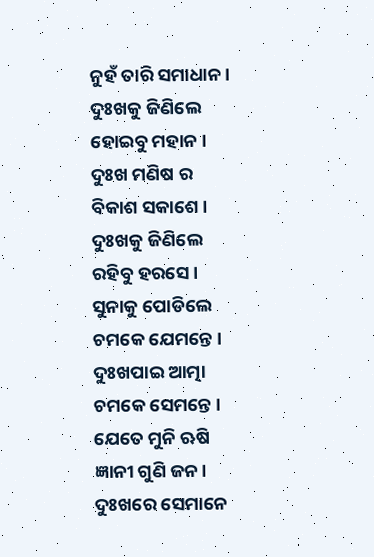ନୁହଁ ତାରି ସମାଧାନ ।
ଦୁଃଖକୁ ଜିଣିଲେ ହୋଇବୁ ମହାନ ।
ଦୁଃଖ ମଣିଷ ର ବିକାଶ ସକାଶେ ।
ଦୁଃଖକୁ ଜିଣିଲେ ରହିବୁ ହରସେ ।
ସୁନାକୁ ପୋଡିଲେ ଚମକେ ଯେମନ୍ତେ ।
ଦୁଃଖପାଇ ଆତ୍ମା ଚମକେ ସେମନ୍ତେ ।
ଯେତେ ମୁନି ଋଷି ଜ୍ଞାନୀ ଗୁଣି ଜନ।
ଦୁଃଖରେ ସେମାନେ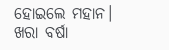ହୋଇଲେ ମହାନ।
ଖରା ବର୍ଷା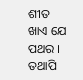ଶୀତ ଖାଏ ଯେ ପଥର ।
ତଥାପି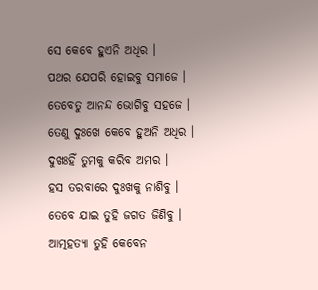ସେ କେବେ ହୁଏନି ଅଧିର ।
ପଥର ଯେପରି ହୋଇବୁ ସମାଜେ ।
ତେବେତୁ ଆନନ୍ଦ ଭୋଗିବୁ ସହଜେ ।
ତେଣୁ ଦୁଃଖେ କେବେ ହୁଅନି ଅଧିର ।
ଦୁଖଃହିଁ ତୁମକୁ କରିବ ଅମର ।
ହସ ତରବାରେ ଦୁଃଖକୁ ନାଶିବୁ ।
ତେବେ ଯାଇ ତୁହି ଜଗତ ଜିଣିବୁ ।
ଆତ୍ମହତ୍ୟା ତୁହି କେବେନ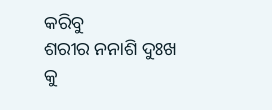କରିବୁ
ଶରୀର ନନାଶି ଦୁଃଖ କୁ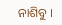ନାଶିବୁ ।